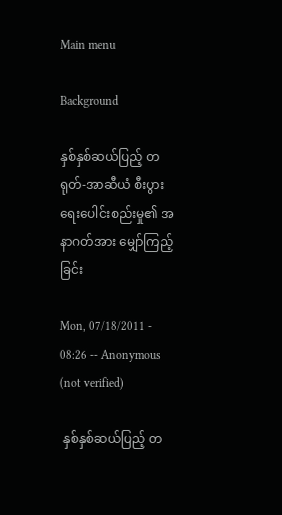Main menu

Background

နှစ်နှစ်ဆယ်ပြည့် တရုတ်-အာဆီယံ စီးပွားရေးပေါင်းစည်းမှု၏ အနာဂတ်အား မျှော်ကြည့်ခြင်း

Mon, 07/18/2011 - 08:26 -- Anonymous (not verified)

 နှစ်နှစ်ဆယ်ပြည့် တ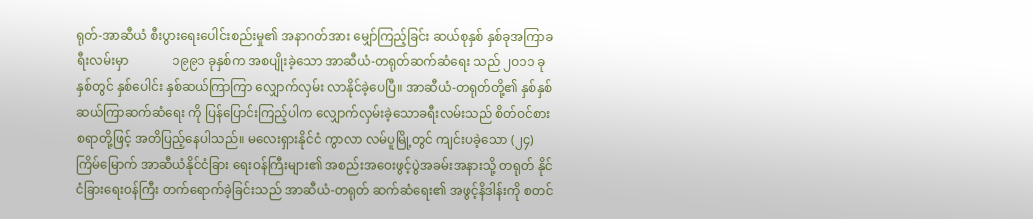ရုတ်-အာဆီယံ စီးပွားရေးပေါင်းစည်းမှု၏ အနာဂတ်အား မျှော်ကြည့်ခြင်း ဆယ်စုနှစ် နှစ်ခုအကြာခရီးလမ်းမှာ              ၁၉၉၁ ခုနှစ်က အစပျိုးခဲ့သော အာဆီယံ-တရုတ်ဆက်ဆံရေး သည် ၂ဝ၁၁ ခုနှစ်တွင် နှစ်ပေါင်း နှစ်ဆယ်ကြာကြာ လျှောက်လှမ်း လာနိုင်ခဲ့ပေပြီ။ အာဆီယံ-တရုတ်တို့၏ နှစ်နှစ်ဆယ်ကြာဆက်ဆံရေး ကို ပြန်ပြောင်းကြည့်ပါက လျှောက်လှမ်းခဲ့သောခရီးလမ်းသည် စိတ်ဝင်စားစရာတို့ဖြင့် အတိပြည့်နေပါသည်။ မလေးရှားနိုင်ငံ ကွာလာ လမ်ပူမြို့တွင် ကျင်းပခဲ့သော (၂၄)ကြိမ်မြောက် အာဆီယံနိုင်ငံခြား ရေးဝန်ကြီးများ၏ အစည်းအဝေးဖွင့်ပွဲအခမ်းအနားသို့ တရုတ် နိုင်ငံခြားရေးဝန်ကြီး တက်ရောက်ခဲ့ခြင်းသည် အာဆီယံ-တရုတ် ဆက်ဆံရေး၏ အဖွင့်နိဒါန်းကို စတင်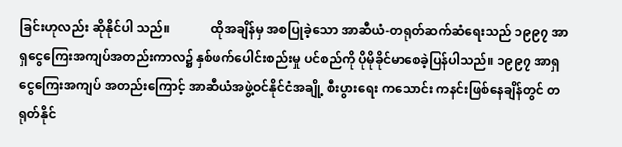ခြင်းဟုလည်း ဆိုနိုင်ပါ သည်။             ထိုအချိန်မှ အစပြုခဲ့သော အာဆီယံ-တရုတ်ဆက်ဆံရေးသည် ၁၉၉၇ အာရှငွေကြေးအကျပ်အတည်းကာလ၌ နှစ်ဖက်ပေါင်းစည်းမှု ပင်စည်ကို ပိုမိုခိုင်မာစေခဲ့ပြန်ပါသည်။ ၁၉၉၇ အာရှငွေကြေးအကျပ် အတည်းကြောင့် အာဆီယံအဖွဲ့ဝင်နိုင်ငံအချို့ စီးပွားရေး ကသောင်း ကနင်းဖြစ်နေချိန်တွင် တရုတ်နိုင်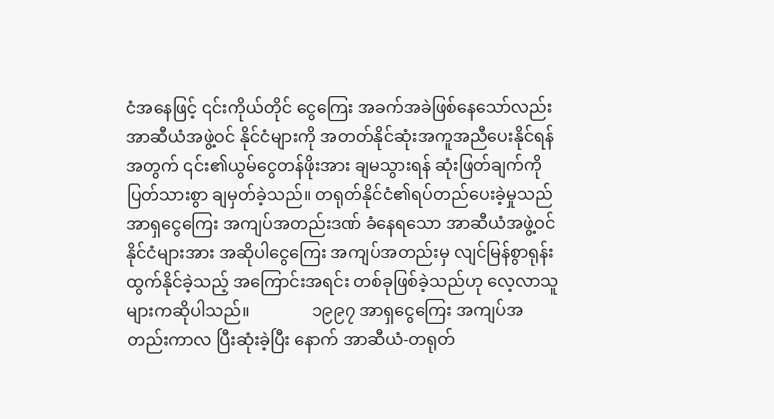ငံအနေဖြင့် ၎င်းကိုယ်တိုင် ငွေကြေး အခက်အခဲဖြစ်နေသော်လည်း အာဆီယံအဖွဲ့ဝင် နိုင်ငံများကို အတတ်နိုင်ဆုံးအကူအညီပေးနိုင်ရန်အတွက် ၎င်း၏ယွမ်ငွေတန်ဖိုးအား ချမသွားရန် ဆုံးဖြတ်ချက်ကို ပြတ်သားစွာ ချမှတ်ခဲ့သည်။ တရုတ်နိုင်ငံ၏ရပ်တည်ပေးခဲ့မှုသည် အာရှငွေကြေး အကျပ်အတည်းဒဏ် ခံနေရသော အာဆီယံအဖွဲ့ဝင်နိုင်ငံများအား အဆိုပါငွေကြေး အကျပ်အတည်းမှ လျင်မြန်စွာရုန်းထွက်နိုင်ခဲ့သည့် အကြောင်းအရင်း တစ်ခုဖြစ်ခဲ့သည်ဟု လေ့လာသူများကဆိုပါသည်။               ၁၉၉၇ အာရှငွေကြေး အကျပ်အတည်းကာလ ပြီးဆုံးခဲ့ပြီး နောက် အာဆီယံ-တရုတ်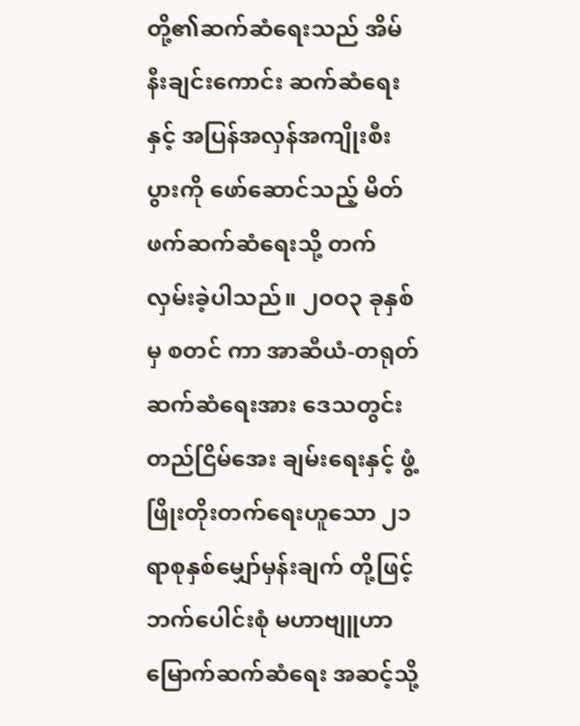တို့၏ဆက်ဆံရေးသည် အိမ်နီးချင်းကောင်း ဆက်ဆံရေးနှင့် အပြန်အလှန်အကျိုးစီးပွားကို ဖော်ဆောင်သည့် မိတ်ဖက်ဆက်ဆံရေးသို့ တက်လှမ်းခဲ့ပါသည်။ ၂ဝဝ၃ ခုနှစ်မှ စတင် ကာ အာဆီယံ-တရုတ် ဆက်ဆံရေးအား ဒေသတွင်းတည်ငြိမ်အေး ချမ်းရေးနှင့် ဖွံ့ဖြိုးတိုးတက်ရေးဟူသော ၂၁ ရာစုနှစ်မျှော်မှန်းချက် တို့ဖြင့် ဘက်ပေါင်းစုံ မဟာဗျူဟာမြောက်ဆက်ဆံရေး အဆင့်သို့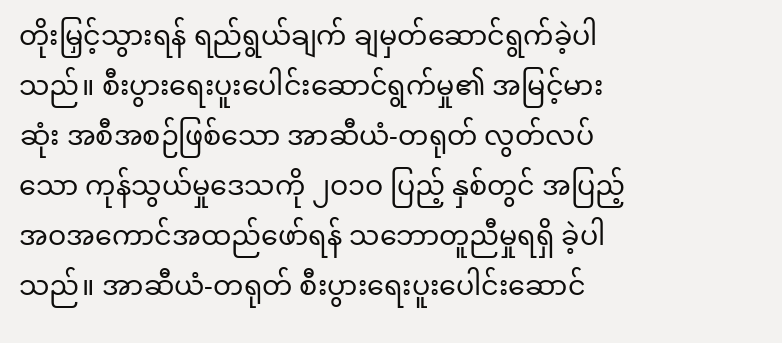တိုးမြှင့်သွားရန် ရည်ရွယ်ချက် ချမှတ်ဆောင်ရွက်ခဲ့ပါသည်။ စီးပွားရေးပူးပေါင်းဆောင်ရွက်မှု၏ အမြင့်မားဆုံး အစီအစဉ်ဖြစ်သော အာဆီယံ-တရုတ် လွတ်လပ်သော ကုန်သွယ်မှုဒေသကို ၂ဝ၁ဝ ပြည့် နှစ်တွင် အပြည့်အဝအကောင်အထည်ဖော်ရန် သဘောတူညီမှုရရှိ ခဲ့ပါသည်။ အာဆီယံ-တရုတ် စီးပွားရေးပူးပေါင်းဆောင်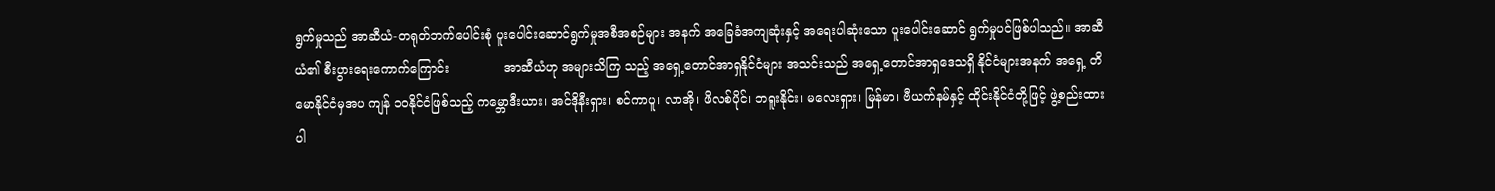ရွက်မှုသည် အာဆီယံ-တရုတ်ဘက်ပေါင်းစုံ ပူးပေါင်းဆောင်ရွက်မှုအစီအစဉ်များ အနက် အခြေခံအကျဆုံးနှင့် အရေးပါဆုံးသော ပူးပေါင်းဆောင် ရွက်မှုပင်ဖြစ်ပါသည်။ အာဆီယံ၏ စီးပွားရေးကောက်ကြောင်း              အာဆီယံဟု အများသိကြ သည့် အရှေ့တောင်အာရှနိုင်ငံများ အသင်းသည် အရှေ့တောင်အာရှဒေသရှိ နိုင်ငံများအနက် အရှေ့ တိမောနိုင်ငံမှအပ ကျန် ၁ဝနိုင်ငံဖြစ်သည့် ကမ္ဘောဒီးယား၊ အင်ဒိုနီးရှား၊ စင်ကာပူ၊ လာအို၊ ဖိလစ်ပိုင်၊ ဘရူးနိုင်း၊ မလေးရှား၊ မြန်မာ၊ ဗီယက်နမ်နှင့် ထိုင်းနိုင်ငံတို့ဖြင့် ဖွဲ့စည်းထားပါ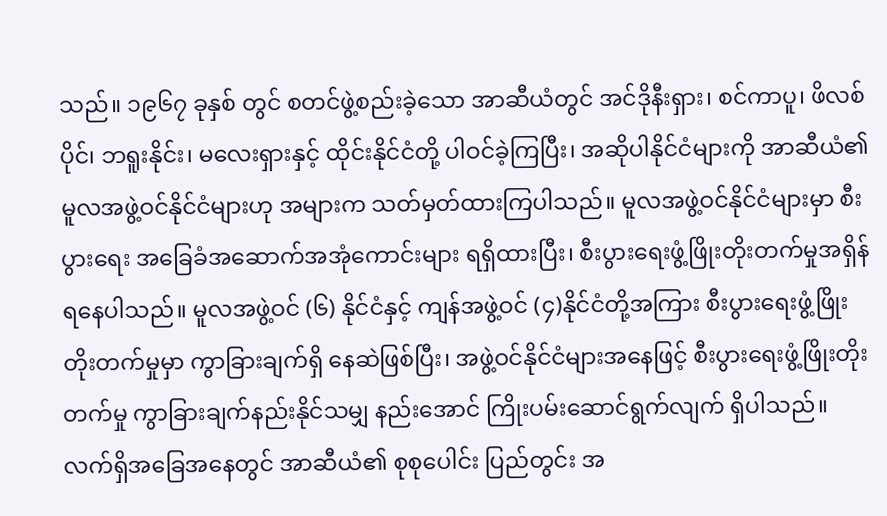သည်။ ၁၉၆၇ ခုနှစ် တွင် စတင်ဖွဲ့စည်းခဲ့သော အာဆီယံတွင် အင်ဒိုနီးရှား၊ စင်ကာပူ၊ ဖိလစ်ပိုင်၊ ဘရူးနိုင်း၊ မလေးရှားနှင့် ထိုင်းနိုင်ငံတို့ ပါဝင်ခဲ့ကြပြီး၊ အဆိုပါနိုင်ငံများကို အာဆီယံ၏ မူလအဖွဲ့ဝင်နိုင်ငံများဟု အများက သတ်မှတ်ထားကြပါသည်။ မူလအဖွဲ့ဝင်နိုင်ငံများမှာ စီးပွားရေး အခြေခံအဆောက်အအုံကောင်းများ ရရှိထားပြီး၊ စီးပွားရေးဖွံ့ဖြိုးတိုးတက်မှုအရှိန်ရနေပါသည်။ မူလအဖွဲ့ဝင် (၆) နိုင်ငံနှင့် ကျန်အဖွဲ့ဝင် (၄)နိုင်ငံတို့အကြား စီးပွားရေးဖွံ့ဖြိုးတိုးတက်မှုမှာ ကွာခြားချက်ရှိ နေဆဲဖြစ်ပြီး၊ အဖွဲ့ဝင်နိုင်ငံများအနေဖြင့် စီးပွားရေးဖွံ့ဖြိုးတိုးတက်မှု ကွာခြားချက်နည်းနိုင်သမျှ နည်းအောင် ကြိုးပမ်းဆောင်ရွက်လျက် ရှိပါသည်။                လက်ရှိအခြေအနေတွင် အာဆီယံ၏ စုစုပေါင်း ပြည်တွင်း အ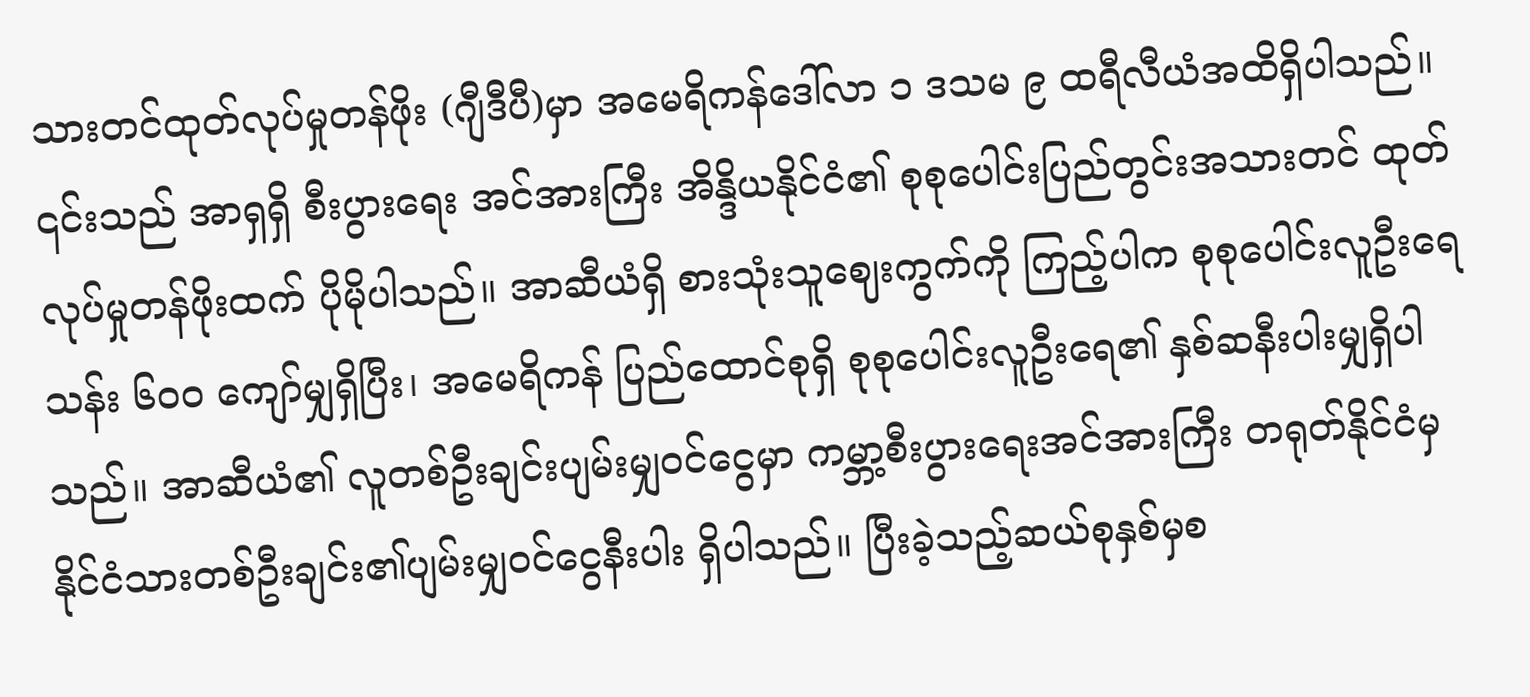သားတင်ထုတ်လုပ်မှုတန်ဖိုး (ဂျီဒီပီ)မှာ အမေရိကန်ဒေါ်လာ ၁ ဒသမ ၉ ထရီလီယံအထိရှိပါသည်။ ၎င်းသည် အာရှရှိ စီးပွားရေး အင်အားကြီး အိန္ဒိယနိုင်ငံ၏ စုစုပေါင်းပြည်တွင်းအသားတင် ထုတ်လုပ်မှုတန်ဖိုးထက် ပိုမိုပါသည်။ အာဆီယံရှိ စားသုံးသူဈေးကွက်ကို ကြည့်ပါက စုစုပေါင်းလူဦးရေ သန်း ၆ဝဝ ကျော်မျှရှိပြီး၊ အမေရိကန် ပြည်ထောင်စုရှိ စုစုပေါင်းလူဦးရေ၏ နှစ်ဆနီးပါးမျှရှိပါသည်။ အာဆီယံ၏ လူတစ်ဦးချင်းပျမ်းမျှဝင်ငွေမှာ ကမ္ဘာ့စီးပွားရေးအင်အားကြီး တရုတ်နိုင်ငံမှ နိုင်ငံသားတစ်ဦးချင်း၏ပျမ်းမျှဝင်ငွေနီးပါး ရှိပါသည်။ ပြီးခဲ့သည့်ဆယ်စုနှစ်မှစ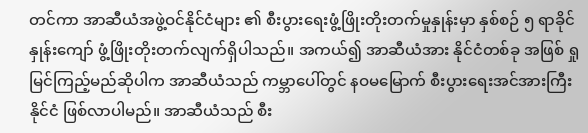တင်ကာ အာဆီယံအဖွဲ့ဝင်နိုင်ငံများ ၏ စီးပွားရေးဖွံ့ဖြိုးတိုးတက်မှုနှုန်းမှာ နှစ်စဉ် ၅ ရာခိုင်နှုန်းကျော် ဖွံ့ဖြိုးတိုးတက်လျက်ရှိပါသည်။ အကယ်၍ အာဆီယံအား နိုင်ငံတစ်ခု အဖြစ် ရှုမြင်ကြည့်မည်ဆိုပါက အာဆီယံသည် ကမ္ဘာပေါ်တွင် နဝမမြောက် စီးပွားရေးအင်အားကြီးနိုင်ငံ ဖြစ်လာပါမည်။ အာဆီယံသည် စီး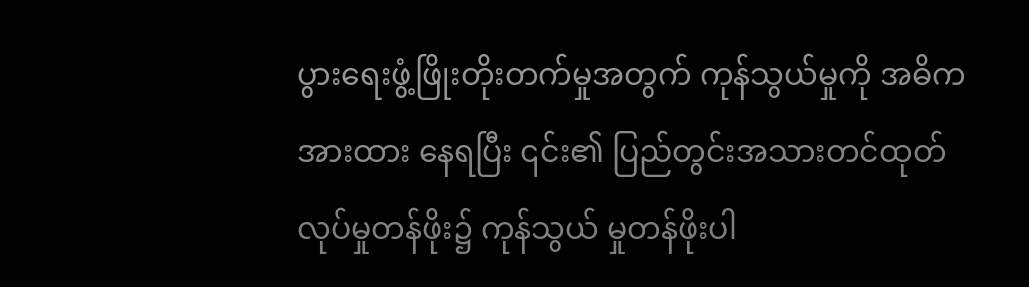ပွားရေးဖွံ့ဖြိုးတိုးတက်မှုအတွက် ကုန်သွယ်မှုကို အဓိကအားထား နေရပြီး ၎င်း၏ ပြည်တွင်းအသားတင်ထုတ်လုပ်မှုတန်ဖိုး၌ ကုန်သွယ် မှုတန်ဖိုးပါ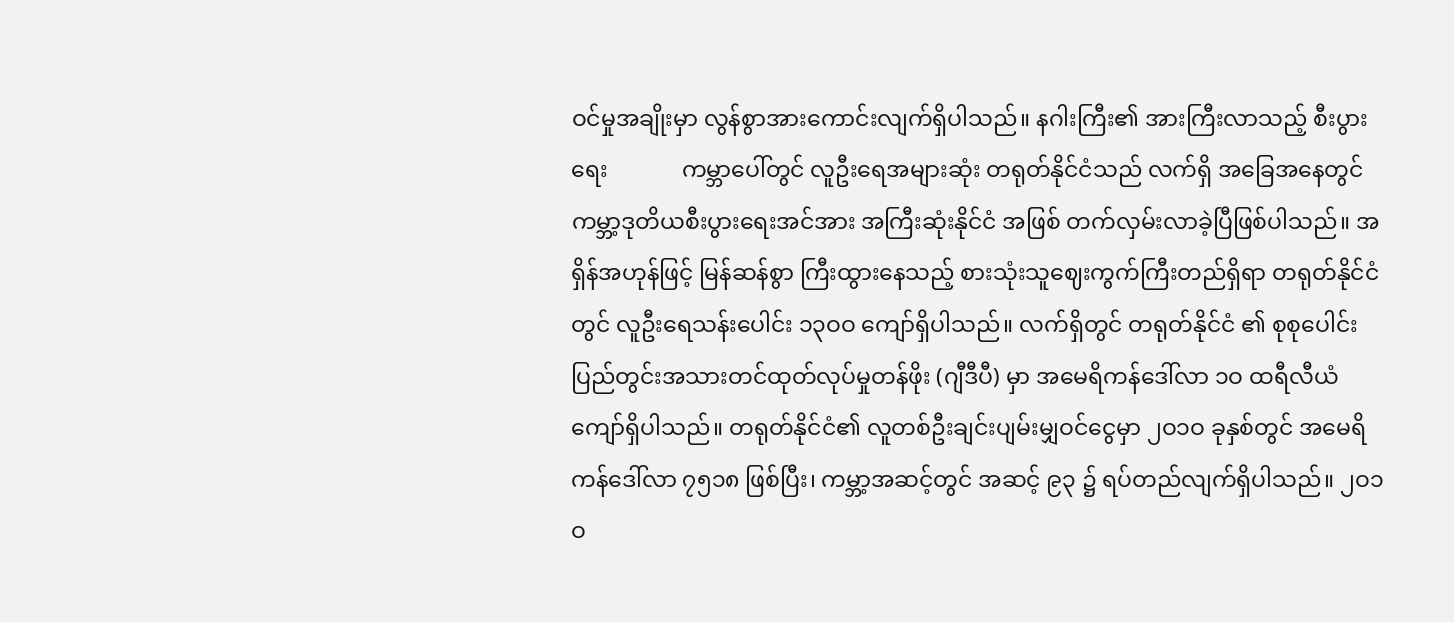ဝင်မှုအချိုးမှာ လွန်စွာအားကောင်းလျက်ရှိပါသည်။ နဂါးကြီး၏ အားကြီးလာသည့် စီးပွားရေး             ကမ္ဘာပေါ်တွင် လူဦးရေအများဆုံး တရုတ်နိုင်ငံသည် လက်ရှိ အခြေအနေတွင် ကမ္ဘာ့ဒုတိယစီးပွားရေးအင်အား အကြီးဆုံးနိုင်ငံ အဖြစ် တက်လှမ်းလာခဲ့ပြီဖြစ်ပါသည်။ အရှိန်အဟုန်ဖြင့် မြန်ဆန်စွာ ကြီးထွားနေသည့် စားသုံးသူဈေးကွက်ကြီးတည်ရှိရာ တရုတ်နိုင်ငံတွင် လူဦးရေသန်းပေါင်း ၁၃ဝဝ ကျော်ရှိပါသည်။ လက်ရှိတွင် တရုတ်နိုင်ငံ ၏ စုစုပေါင်း ပြည်တွင်းအသားတင်ထုတ်လုပ်မှုတန်ဖိုး (ဂျီဒီပီ) မှာ အမေရိကန်ဒေါ်လာ ၁ဝ ထရီလီယံကျော်ရှိပါသည်။ တရုတ်နိုင်ငံ၏ လူတစ်ဦးချင်းပျမ်းမျှဝင်ငွေမှာ ၂ဝ၁ဝ ခုနှစ်တွင် အမေရိကန်ဒေါ်လာ ၇၅၁၈ ဖြစ်ပြီး၊ ကမ္ဘာ့အဆင့်တွင် အဆင့် ၉၃ ၌ ရပ်တည်လျက်ရှိပါသည်။ ၂ဝ၁ဝ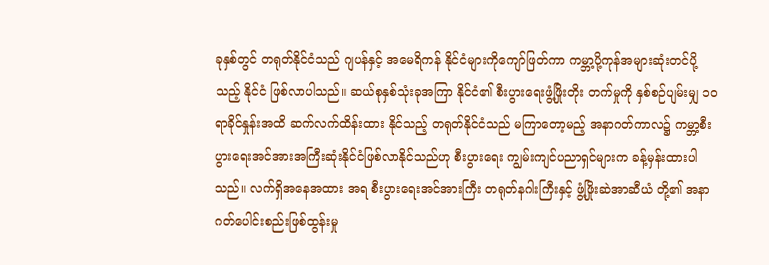ခုနှစ်တွင် တရုတ်နိုင်ငံသည် ဂျပန်နှင့် အမေရိကန် နိုင်ငံများကိုကျော်ဖြတ်ကာ ကမ္ဘာ့ပို့ကုန်အများဆုံးတင်ပို့သည့် နိုင်ငံ ဖြစ်လာပါသည်။ ဆယ်စုနှစ်သုံးခုအကြာ နိုင်ငံ၏ စီးပွားရေးဖွံ့ဖြိုးတိုး တက်မှုကို နှစ်စဉ်ပျမ်းမျှ ၁ဝ ရာခိုင်နှုန်းအထိ ဆက်လက်ထိန်းထား နိုင်သည့် တရုတ်နိုင်ငံသည် မကြာတော့မည့် အနာဂတ်ကာလ၌ ကမ္ဘာ့စီးပွားရေးအင်အားအကြီးဆုံးနိုင်ငံဖြစ်လာနိုင်သည်ဟု စီးပွားရေး ကျွမ်းကျင်ပညာရှင်များက ခန့်မှန်းထားပါသည်။ လက်ရှိအနေအထား အရ စီးပွားရေးအင်အားကြီး တရုတ်နဂါးကြီးနှင့် ဖွံ့ဖြိုးဆဲအာဆီယံ တို့၏ အနာဂတ်ပေါင်းစည်းဖြစ်ထွန်းမှု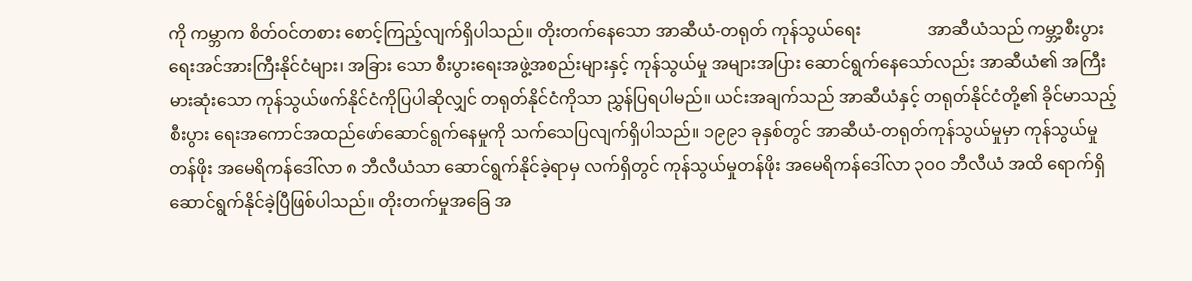ကို ကမ္ဘာက စိတ်ဝင်တစား စောင့်ကြည့်လျက်ရှိပါသည်။ တိုးတက်နေသော အာဆီယံ-တရုတ် ကုန်သွယ်ရေး                အာဆီယံသည် ကမ္ဘာ့စီးပွားရေးအင်အားကြီးနိုင်ငံများ၊ အခြား သော စီးပွားရေးအဖွဲ့အစည်းများနှင့် ကုန်သွယ်မှု အများအပြား ဆောင်ရွက်နေသော်လည်း အာဆီယံ၏ အကြီးမားဆုံးသော ကုန်သွယ်ဖက်နိုင်ငံကိုပြပါဆိုလျှင် တရုတ်နိုင်ငံကိုသာ ညွှန်ပြရပါမည်။ ယင်းအချက်သည် အာဆီယံနှင့် တရုတ်နိုင်ငံတို့၏ ခိုင်မာသည့် စီးပွား ရေးအကောင်အထည်ဖော်ဆောင်ရွက်နေမှုကို သက်သေပြလျက်ရှိပါသည်။ ၁၉၉၁ ခုနှစ်တွင် အာဆီယံ-တရုတ်ကုန်သွယ်မှုမှာ ကုန်သွယ်မှု တန်ဖိုး အမေရိကန်ဒေါ်လာ ၈ ဘီလီယံသာ ဆောင်ရွက်နိုင်ခဲ့ရာမှ လက်ရှိတွင် ကုန်သွယ်မှုတန်ဖိုး အမေရိကန်ဒေါ်လာ ၃ဝဝ ဘီလီယံ အထိ ရောက်ရှိဆောင်ရွက်နိုင်ခဲ့ပြီဖြစ်ပါသည်။ တိုးတက်မှုအခြေ အ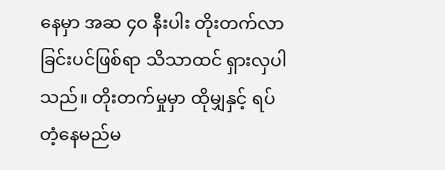နေမှာ အဆ ၄ဝ နီးပါး တိုးတက်လာခြင်းပင်ဖြစ်ရာ သိသာထင် ရှားလှပါသည်။ တိုးတက်မှုမှာ ထိုမျှနှင့် ရပ်တံ့နေမည်မ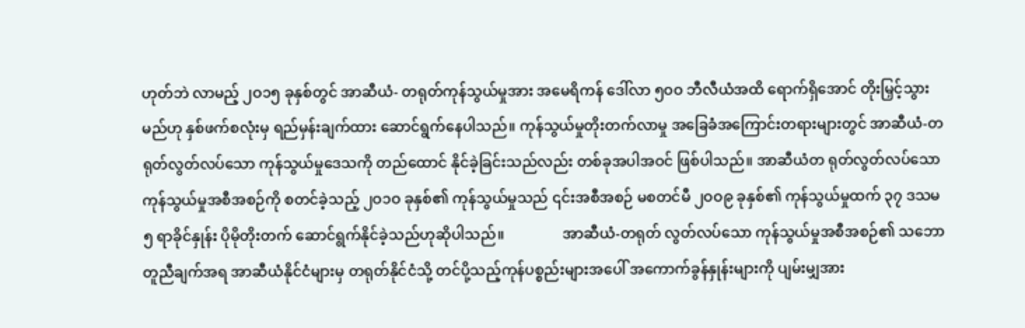ဟုတ်ဘဲ လာမည့် ၂ဝ၁၅ ခုနှစ်တွင် အာဆီယံ- တရုတ်ကုန်သွယ်မှုအား အမေရိကန် ဒေါ်လာ ၅ဝဝ ဘီလီယံအထိ ရောက်ရှိအောင် တိုးမြှင့်သွား မည်ဟု နှစ်ဖက်စလုံးမှ ရည်မှန်းချက်ထား ဆောင်ရွက်နေပါသည်။ ကုန်သွယ်မှုတိုးတက်လာမှု အခြေခံအကြောင်းတရားများတွင် အာဆီယံ-တရုတ်လွတ်လပ်သော ကုန်သွယ်မှုဒေသကို တည်ထောင် နိုင်ခဲ့ခြင်းသည်လည်း တစ်ခုအပါအဝင် ဖြစ်ပါသည်။ အာဆီယံတ ရုတ်လွတ်လပ်သော ကုန်သွယ်မှုအစီအစဉ်ကို စတင်ခဲ့သည့် ၂ဝ၁ဝ ခုနှစ်၏ ကုန်သွယ်မှုသည် ၎င်းအစီအစဉ် မစတင်မီ ၂ဝဝ၉ ခုနှစ်၏ ကုန်သွယ်မှုထက် ၃၇ ဒသမ ၅ ရာခိုင်နှုန်း ပိုမိုတိုးတက် ဆောင်ရွက်နိုင်ခဲ့သည်ဟုဆိုပါသည်။                အာဆီယံ-တရုတ် လွတ်လပ်သော ကုန်သွယ်မှုအစီအစဉ်၏ သဘောတူညီချက်အရ အာဆီယံနိုင်ငံများမှ တရုတ်နိုင်ငံသို့ တင်ပို့သည့်ကုန်ပစ္စည်းများအပေါ် အကောက်ခွန်နှုန်းများကို ပျမ်းမျှအား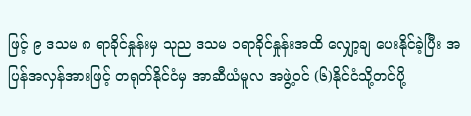ဖြင့် ၉ ဒသမ ၈ ရာခိုင်နှုန်းမှ သုည ဒသမ ၁ရာခိုင်နှုန်းအထိ လျှော့ချ ပေးနိုင်ခဲ့ပြီး အပြန်အလှန်အားဖြင့် တရုတ်နိုင်ငံမှ အာဆီယံမူလ အဖွဲ့ဝင် (၆)နိုင်ငံသို့တင်ပို့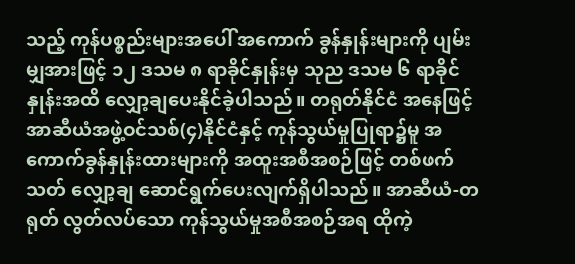သည့် ကုန်ပစ္စည်းများအပေါ် အကောက် ခွန်နှုန်းများကို ပျမ်းမျှအားဖြင့် ၁၂ ဒသမ ၈ ရာခိုင်နှုန်းမှ သုည ဒသမ ၆ ရာခိုင်နှုန်းအထိ လျှော့ချပေးနိုင်ခဲ့ပါသည်။ တရုတ်နိုင်ငံ အနေဖြင့် အာဆီယံအဖွဲ့ဝင်သစ်(၄)နိုင်ငံနှင့် ကုန်သွယ်မှုပြုရာ၌မူ အကောက်ခွန်နှုန်းထားများကို အထူးအစီအစဉ်ဖြင့် တစ်ဖက်သတ် လျှော့ချ ဆောင်ရွက်ပေးလျက်ရှိပါသည်။ အာဆီယံ-တရုတ် လွတ်လပ်သော ကုန်သွယ်မှုအစီအစဉ်အရ ထိုကဲ့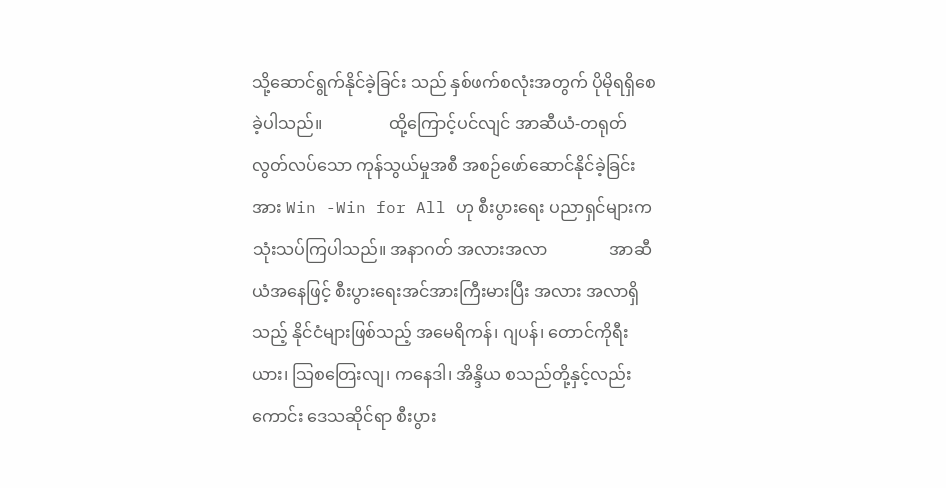သို့ဆောင်ရွက်နိုင်ခဲ့ခြင်း သည် နှစ်ဖက်စလုံးအတွက် ပိုမိုရရှိစေခဲ့ပါသည်။                ထို့ကြောင့်ပင်လျင် အာဆီယံ-တရုတ်လွတ်လပ်သော ကုန်သွယ်မှုအစီ အစဉ်ဖော်ဆောင်နိုင်ခဲ့ခြင်းအား Win -Win for All ဟု စီးပွားရေး ပညာရှင်များက သုံးသပ်ကြပါသည်။ အနာဂတ် အလားအလာ               အာဆီယံအနေဖြင့် စီးပွားရေးအင်အားကြီးမားပြီး အလား အလာရှိသည့် နိုင်ငံများဖြစ်သည့် အမေရိကန်၊ ဂျပန်၊ တောင်ကိုရီးယား၊ သြစတြေးလျ၊ ကနေဒါ၊ အိန္ဒိယ စသည်တို့နှင့်လည်းကောင်း ဒေသဆိုင်ရာ စီးပွား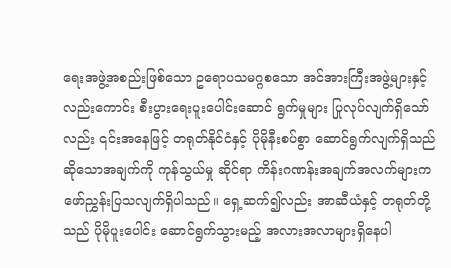ရေးအဖွဲ့အစည်းဖြစ်သော ဥရောပသမဂ္ဂစသော အင်အားကြီးအဖွဲ့များနှင့် လည်းကောင်း စီးပွားရေးပူးပေါင်းဆောင် ရွက်မှုများ ပြုလုပ်လျက်ရှိသော်လည်း ၎င်းအနေဖြင့် တရုတ်နိုင်ငံနှင့် ပိုမိုနီးစပ်စွာ ဆောင်ရွက်လျက်ရှိသည်ဆိုသောအချက်ကို ကုန်သွယ်မှု ဆိုင်ရာ ကိန်းဂဏန်းအချက်အလက်များက ဖော်ညွှန်းပြသလျက်ရှိပါသည်။ ရှေ့ဆက်၍လည်း အာဆီယံနှင့် တရုတ်တို့သည် ပိုမိုပူးပေါင်း ဆောင်ရွက်သွားမည့် အလားအလာများရှိနေပါ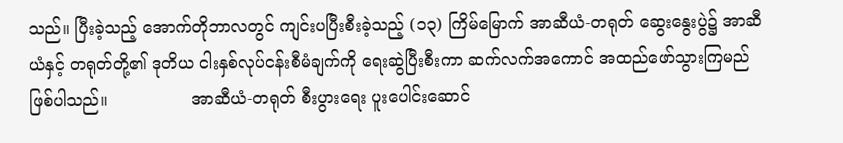သည်။ ပြီးခဲ့သည့် အောက်တိုဘာလတွင် ကျင်းပပြီးစီးခဲ့သည့် (၁၃) ကြိမ်မြောက် အာဆီယံ-တရုတ် ဆွေးနွေးပွဲ၌ အာဆီယံနှင့် တရုတ်တို့၏ ဒုတိယ ငါးနှစ်လုပ်ငန်းစီမံချက်ကို ရေးဆွဲပြီးစီးကာ ဆက်လက်အကောင် အထည်ဖော်သွားကြမည် ဖြစ်ပါသည်။                အာဆီယံ-တရုတ် စီးပွားရေး ပူးပေါင်းဆောင်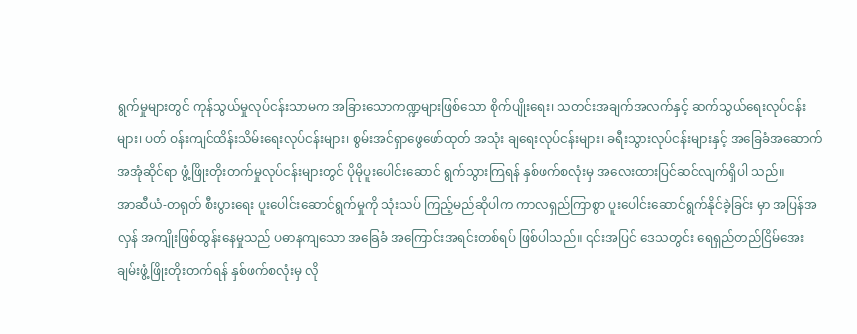ရွက်မှုများတွင် ကုန်သွယ်မှုလုပ်ငန်းသာမက အခြားသောကဏ္ဍများဖြစ်သော စိုက်ပျိုးရေး၊ သတင်းအချက်အလက်နှင့် ဆက်သွယ်ရေးလုပ်ငန်းများ၊ ပတ် ဝန်းကျင်ထိန်းသိမ်းရေးလုပ်ငန်းများ၊ စွမ်းအင်ရှာဖွေဖော်ထုတ် အသုံး ချရေးလုပ်ငန်းများ၊ ခရီးသွားလုပ်ငန်းများနှင့် အခြေခံအဆောက် အအုံဆိုင်ရာ ဖွံ့ဖြိုးတိုးတက်မှုလုပ်ငန်းများတွင် ပိုမိုပူးပေါင်းဆောင် ရွက်သွားကြရန် နှစ်ဖက်စလုံးမှ အလေးထားပြင်ဆင်လျက်ရှိပါ သည်။                 အာဆီယံ-တရုတ် စီးပွားရေး ပူးပေါင်းဆောင်ရွက်မှုကို သုံးသပ် ကြည့်မည်ဆိုပါက ကာလရှည်ကြာစွာ ပူးပေါင်းဆောင်ရွက်နိုင်ခဲ့ခြင်း မှာ အပြန်အလှန် အကျိုးဖြစ်ထွန်းနေမှုသည် ပဓာနကျသော အခြေခံ အကြောင်းအရင်းတစ်ရပ် ဖြစ်ပါသည်။ ၎င်းအပြင် ဒေသတွင်း ရေရှည်တည်ငြိမ်အေးချမ်းဖွံ့ဖြိုးတိုးတက်ရန် နှစ်ဖက်စလုံးမှ လို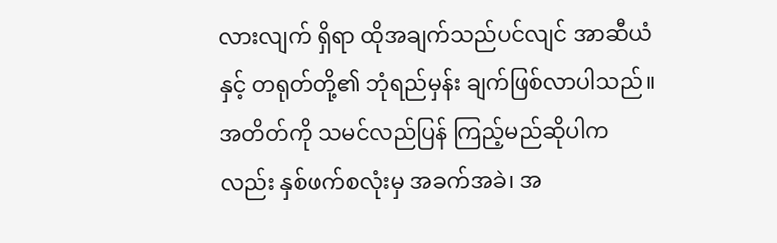လားလျက် ရှိရာ ထိုအချက်သည်ပင်လျင် အာဆီယံနှင့် တရုတ်တို့၏ ဘုံရည်မှန်း ချက်ဖြစ်လာပါသည်။ အတိတ်ကို သမင်လည်ပြန် ကြည့်မည်ဆိုပါကလည်း နှစ်ဖက်စလုံးမှ အခက်အခဲ၊ အ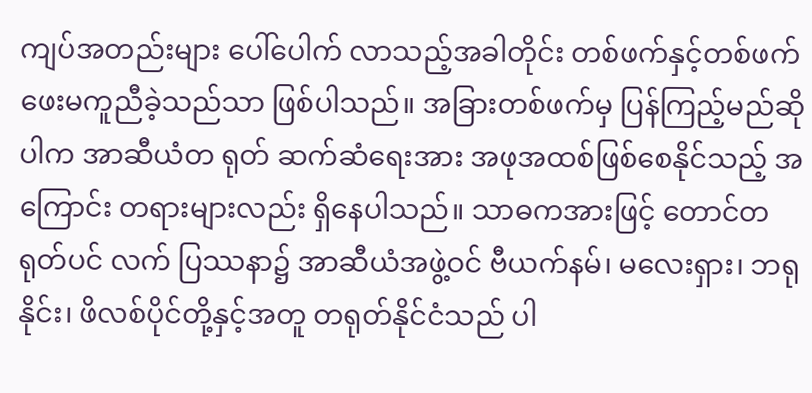ကျပ်အတည်းများ ပေါ်ပေါက် လာသည့်အခါတိုင်း တစ်ဖက်နှင့်တစ်ဖက် ဖေးမကူညီခဲ့သည်သာ ဖြစ်ပါသည်။ အခြားတစ်ဖက်မှ ပြန်ကြည့်မည်ဆိုပါက အာဆီယံတ ရုတ် ဆက်ဆံရေးအား အဖုအထစ်ဖြစ်စေနိုင်သည့် အကြောင်း တရားများလည်း ရှိနေပါသည်။ သာဓကအားဖြင့် တောင်တရုတ်ပင် လက် ပြဿနာ၌ အာဆီယံအဖွဲ့ဝင် ဗီယက်နမ်၊ မလေးရှား၊ ဘရုနိုင်း၊ ဖိလစ်ပိုင်တို့နှင့်အတူ တရုတ်နိုင်ငံသည် ပါ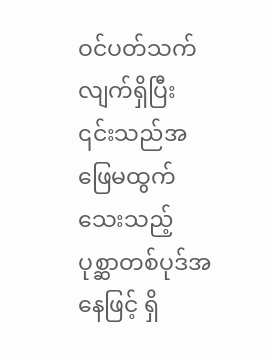ဝင်ပတ်သက်လျက်ရှိပြီး ၎င်းသည်အ ဖြေမထွက်သေးသည့် ပုစ္ဆာတစ်ပုဒ်အနေဖြင့် ရှိ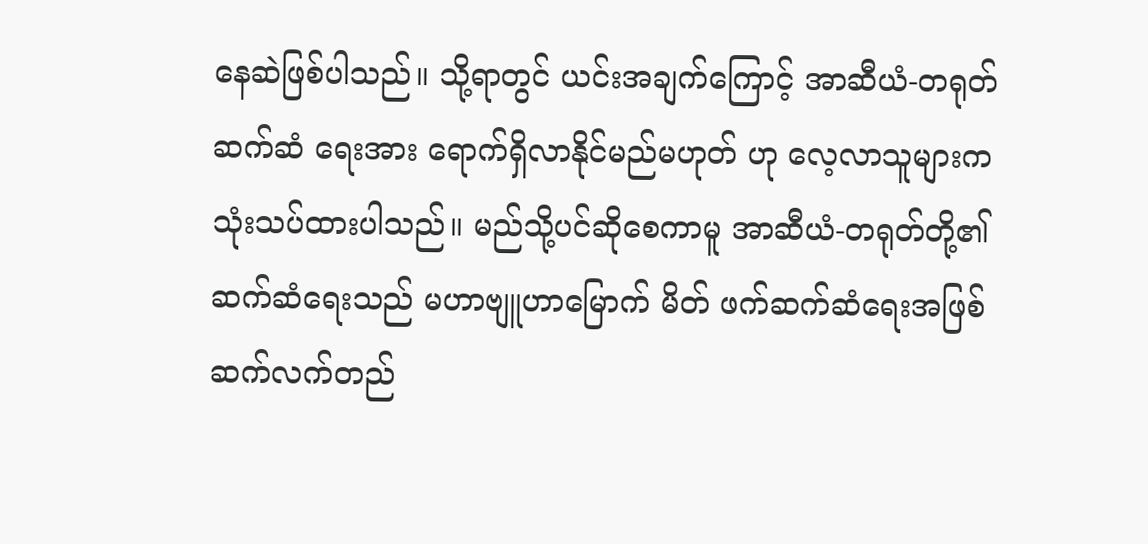နေဆဲဖြစ်ပါသည်။ သို့ရာတွင် ယင်းအချက်ကြောင့် အာဆီယံ-တရုတ် ဆက်ဆံ ရေးအား ရောက်ရှိလာနိုင်မည်မဟုတ် ဟု လေ့လာသူများက သုံးသပ်ထားပါသည်။ မည်သို့ပင်ဆိုစေကာမူ အာဆီယံ-တရုတ်တို့၏ ဆက်ဆံရေးသည် မဟာဗျူဟာမြောက် မိတ် ဖက်ဆက်ဆံရေးအဖြစ် ဆက်လက်တည်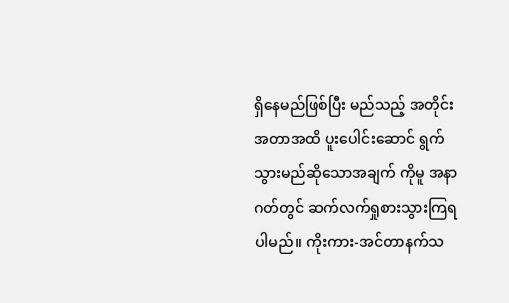ရှိနေမည်ဖြစ်ပြီး မည်သည့် အတိုင်းအတာအထိ ပူးပေါင်းဆောင် ရွက်သွားမည်ဆိုသောအချက် ကိုမူ အနာဂတ်တွင် ဆက်လက်ရှုစားသွားကြရပါမည်။ ကိုးကား-အင်တာနက်သ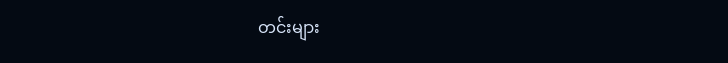တင်းများ